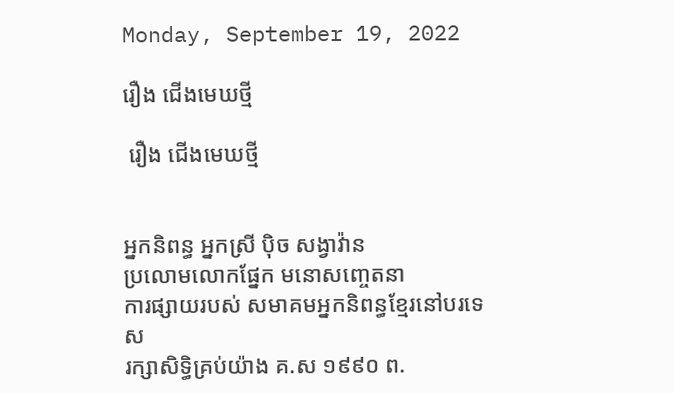Monday, September 19, 2022

រឿង ជើងមេឃថ្មី

 រឿង ជើងមេឃថ្មី


អ្នកនិពន្ធ អ្នកស្រី បុិច សង្វាវ៉ាន
ប្រលោមលោកផ្នែក មនោសញ្ចេតនា
ការផ្សាយរបស់ សមាគមអ្នកនិពន្ធខ្មែរនៅបរទេស
រក្សាសិទ្ធិគ្រប់យ៉ាង គ.ស ១៩៩០ ព.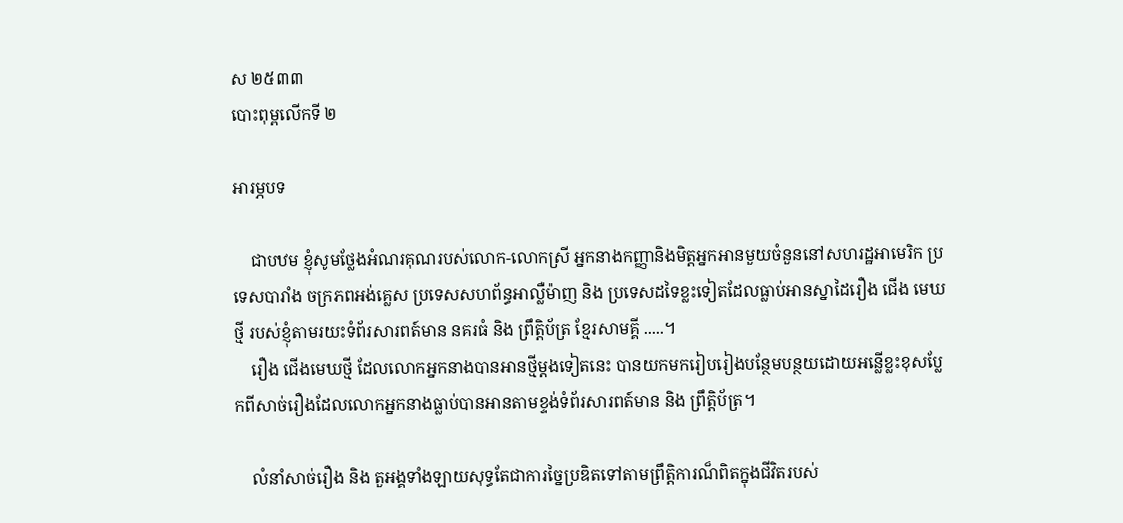ស ២៥៣៣
បោះពុម្ពលើកទី ២

អារម្ភបទ

    ជាបឋម ខ្ញុំសូមថ្លែងអំណរគុណរបស់លោក-លោកស្រី អ្នកនាងកញ្ញានិងមិត្តអ្នកអានមួយចំនួននៅសហរដ្ឋអាមេរិក ប្រទេសបារាំង ចក្រភពអង់គ្លេស ប្រទេសសហព័ន្ធអាល្លឺម៉ាញ និង ប្រទេសដទៃខ្លះទៀតដែលធ្លាប់អានស្នាដៃរឿង ជើង មេឃថ្មី របស់ខ្ញុំតាមរយះទំព័រសារពត៍មាន នគរធំ និង ព្រឹត្តិប័ត្រ ខ្មែរសាមគ្គី .....។
    រឿង ជើងមេឃថ្មី ដែលលោកអ្នកនាងបានអានថ្មីម្តងទៀតនេះ បានយកមករៀបរៀងបន្ថែមបន្ថយដោយអន្លើខ្លះខុសប្លែកពីសាច់រឿងដែលលោកអ្នកនាងធ្លាប់បានអានតាមខ្ទង់ទំព័រសារពត៍មាន និង ព្រឹត្តិប័ត្រ។

    លំនាំសាច់រឿង និង តួអង្គទាំងឡាយសុទ្ធតែជាការច្នៃប្រឌិតទៅតាមព្រឹត្តិការណ៏ពិតក្នុងជីវិតរបស់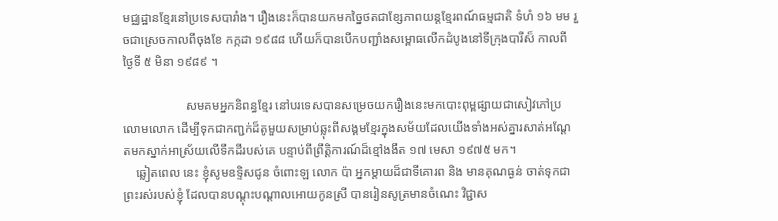មជ្ឈដ្ឋានខ្មែរនៅប្រទេសបារាំង។ រឿងនេះក៏បានយកមកច្នៃថតជាខ្សែភាពយន្តខ្មែរពណ៍ធម្មជាតិ ទំហំ ១៦ មម រួចជាស្រេចកាលពីចុងខែ កក្កដា ១៩៨៨ ហើយក៏បានបើកបញ្ជាំងសម្ពោធលើកដំបូងនៅទីក្រុងបារីស៏ កាលពីថ្ងៃទី ៥ មិនា ១៩៨៩ ។

                    សមគមអ្នកនិពន្ធខ្មែរ នៅបរទេសបានសម្រេចយករឿងនេះមកបោះពុម្ពផ្សាយជាសៀវភៅប្រលោមលោក ដើម្បីទុកជាកញ្ជក់ដ៏តូមួយសម្រាប់ឆ្លុះពីសង្គមខ្មែរក្នុងសម័យដែលយើងទាំងអស់គ្នារសាត់អណ្តែតមកស្នាក់អាស្រ័យលើទឹកដីរបស់គេ បន្ទាប់ពីព្រឹត្តិការណ៍ដ៏ខ្មៅងងឹត ១៧ មេសា ១៩៧៥ មក។
    ឆ្លៀតពេល នេះ ខ្ញុំសូមឧទិ្ទសជូន ចំពោះឡ លោក ប៉ា អ្នកម្តាយដ៏ជាទីគោរព និង មានគុណធ្ងន់ ចាត់ទុកជាព្រះរស់របស់ខ្ញុំ ដែលបានបណ្តុះបណ្តាលអោយកូនស្រី បានរៀនសូត្រមានចំណេះ វិជ្ជាស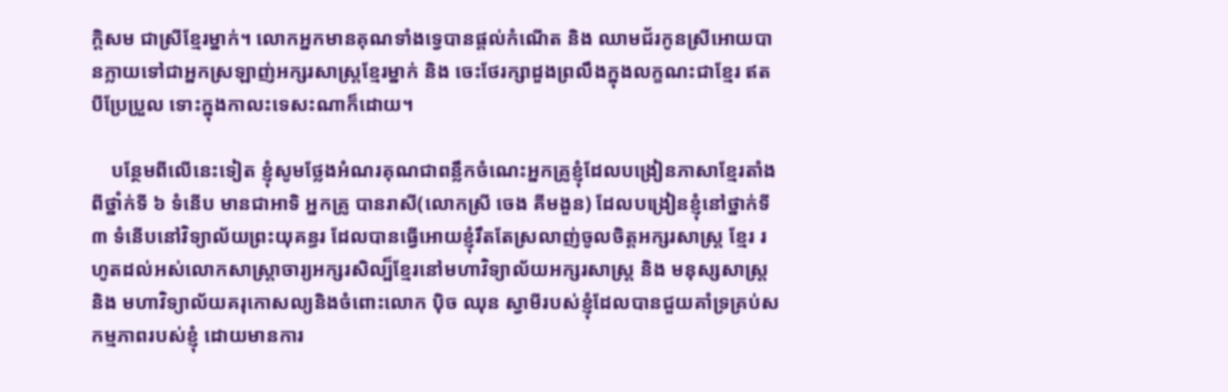ក្តិសម ជាស្រីខ្មែរម្នាក់។ លោកអ្នកមានគុណទាំងទ្វេបានផ្តល់កំណើត និង ឈាមជ័រកូនស្រីអោយបានក្លាយទៅជាអ្នកស្រឡាញ់អក្សរសាស្រ្តខ្មែរម្នាក់ និង ចេះថែរក្សាដួងព្រលឹងក្នុងលក្ខណះជាខ្មែរ ឥតបីប្រែប្រួល ទោះក្នុងកាលះទេសះណាក៏ដោយ។

    បន្ថែមពីលើនេះទៀត ខ្ញុំសូមថ្លែងអំណរគុណជាពន្លឹកចំណេះអ្នកគ្រូខ្ញុំដែលបង្រៀនភាសាខ្មែរតាំងពីថ្នាំក់ទី ៦ ទំនើប មានជាអាទិ អ្នកគ្រូ បានរាសី(លោកស្រី ចេង គីមងួន) ដែលបង្រៀនខ្ញុំនៅថ្នាក់ទី ៣ ទំនើបនៅវិទ្យាល័យព្រះយុគន្ធរ ដែលបានធ្វើអោយខ្ញុំរឹតតែស្រលាញ់ចូលចិត្តអក្សរសាស្រ្ត ខ្មែរ រហូតដល់អស់លោកសាស្រ្តាចារ្យអក្សរសិល្ប៏ខ្មែរនៅមហាវិទ្យាល័យអក្សរសាស្រ្ត និង មនុស្សសាស្រ្ត និង មហាវិទ្យាល័យគរុកោសល្យនិងចំពោះលោក បុិច ឈុន ស្វាមីរបស់ខ្ញុំដែលបានជួយគាំទ្រគ្រប់សកម្មភាពរបស់ខ្ញុំ ដោយមានការ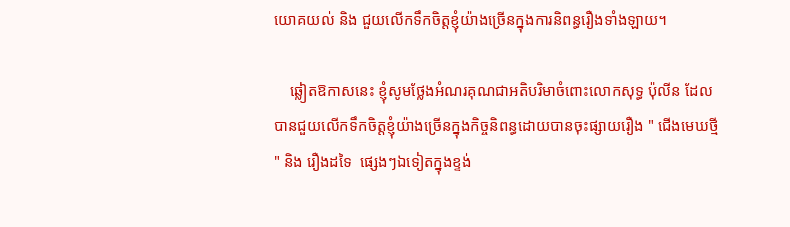យោគយល់ និង ជួយលើកទឹកចិត្តខ្ញុំយ៉ាងច្រើនក្នុងការនិពន្ធរឿងទាំងឡាយ។

    ឆ្លៀតឱកាសនេះ ខ្ញុំសូមថ្លែងអំណរគុណជាអតិបរិមាចំពោះលោកសុទ្ធ ប៉ុលីន ដែលបានជួយលើកទឹកចិត្តខ្ញុំយ៉ាងច្រើនក្នុងកិច្ចនិពន្ធដោយបានចុះផ្សាយរឿង " ជើងមេឃថ្មី " និង រឿងដទៃ  ផ្សេងៗឯទៀតក្នុងខ្ទង់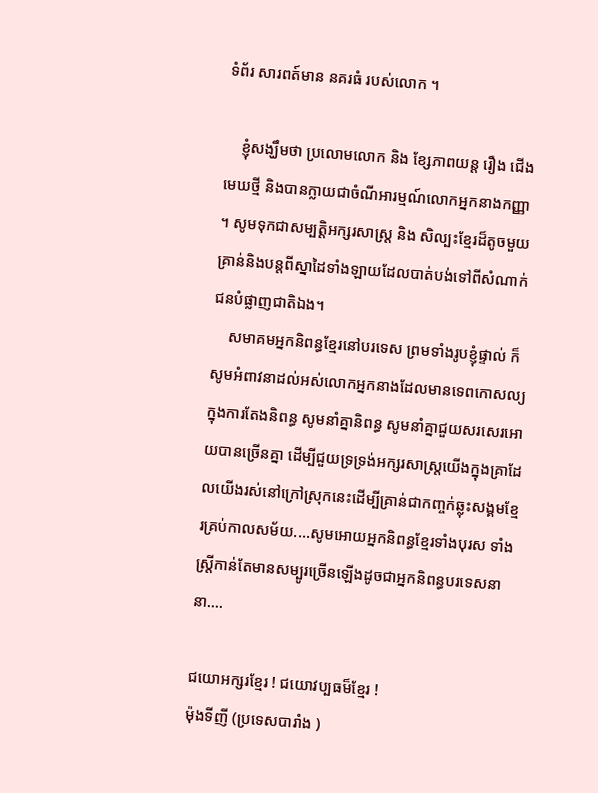ទំព័រ សារពត៍មាន នគរធំ របស់លោក ។

    ខ្ញុំសង្ឃឹមថា ប្រលោមលោក និង ខ្សែភាពយន្ត រឿង ជើងមេឃថ្មី និងបានក្លាយជាចំណីអារម្មណ៍លោកអ្នកនាងកញ្ញា ។ សូមទុកជាសម្បត្តិអក្សរសាស្រ្ត និង សិល្បះខ្មែរដ៏តូចមួយគ្រាន់និងបន្តពីស្នាដៃទាំងឡាយដែលបាត់បង់ទៅពីសំណាក់ជនបំផ្លាញជាតិឯង។
    សមាគមអ្នកនិពន្ធខ្មែរនៅបរទេស ព្រមទាំងរូបខ្ញុំផ្ទាល់ ក៏សូមអំពាវនាដល់អស់លោកអ្នកនាងដែលមានទេពកោសល្យក្នុងការតែងនិពន្ធ សូមនាំគ្នានិពន្ធ សូមនាំគ្នាជួយសរសេរអោយបានច្រើនគ្នា ដើម្បីជួយទ្រទ្រង់អក្សរសាស្រ្តយើងក្នុងគ្រាដែលយើងរស់នៅក្រៅស្រុកនេះដើម្បីគ្រាន់ជាកញ្ចក់ឆ្លុះសង្គមខ្មែរគ្រប់កាលសម័យ....សូមអោយអ្នកនិពន្ធខ្មែរទាំងបុរស ទាំងស្រ្តីកាន់តែមានសម្បូរច្រើនឡើងដូចជាអ្នកនិពន្ធបរទេសនានា....

ជយោអក្សរខ្មែរ ! ជយោវប្បធម៏ខ្មែរ !
ម៉ុងទីញី (ប្រទេសបារាំង )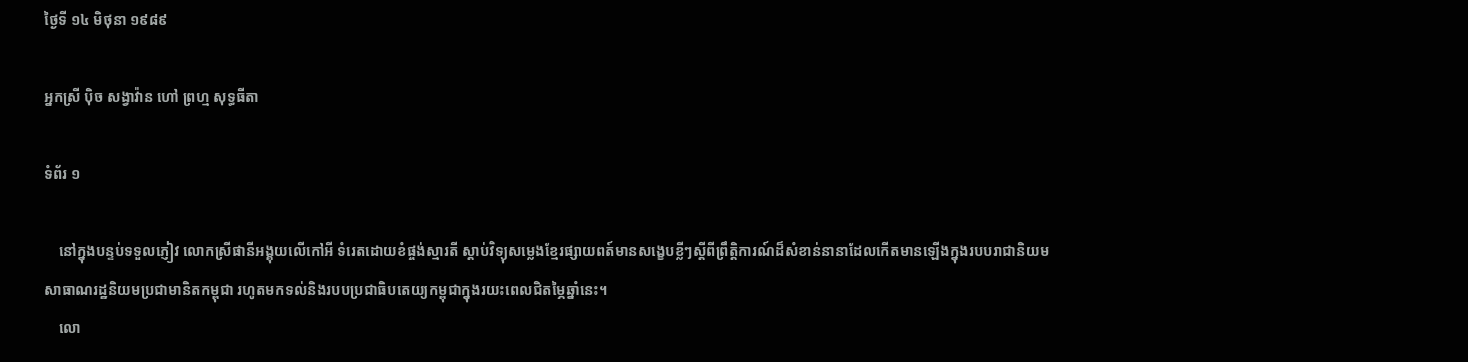ថ្ងៃទី ១៤ មិថុនា ១៩៨៩

អ្នកស្រី បុិច សង្វាវ៉ាន ហៅ ព្រហ្ម សុទ្ធធីតា

ទំព័រ ១

    នៅក្នុងបន្ទប់ទទួលភ្ញៀវ លោកស្រីផានីអង្គុយលើកៅអី ទំរេតដោយខំផ្ចង់ស្មារតី ស្តាប់វិទ្យុសម្លេងខ្មែរផ្សាយពត៍មានសង្ខេបខ្លីៗស្តីពីព្រឹត្តិការណ៍ដ៏សំខាន់នានាដែលកើតមានឡើងក្នុងរបបរាជានិយម
សាធាណរដ្ឋនិយមប្រជាមានិតកម្ពុជា រហូតមកទល់និងរបបប្រជាធិបតេយ្យកម្ពុជាក្នុងរយះពេលជិតម្ភៃឆ្នាំនេះ។
    លោ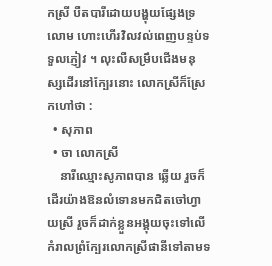កស្រី បឺតបារីដោយបង្ហុយផ្សែងទ្រលោម ហោះហើរវិលវល់ពេញបន្ទប់ទទួលភ្ញៀវ ។ លុះលឺសម្រឹបជើងមនុស្សដើរនៅក្បែរនោះ លោកស្រីក៏ស្រែកហៅថា :
  • សុភាព
  • ចា លោកស្រី
    នារីឈ្មោះសូភាពបាន ឆ្លើយ រួចក៏ដើរយ៉ាងឱនលំទោនមកជិតចៅហ្វាយស្រី រួចក៏ដាក់ខ្លួនអង្គុយចុះទៅលើកំរាលព្រំក្បែរលោកស្រីផានីទៅតាមទ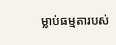ម្លាប់ធម្មតារបស់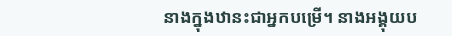នាងក្នុងឋានះជាអ្នកបម្រើ។ នាងអង្គុយប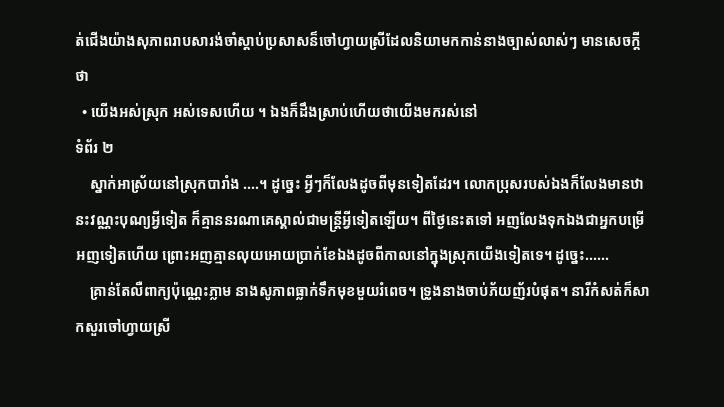ត់ជើងយ៉ាងសុភាពរាបសារង់ចាំស្តាប់ប្រសាសន៏ចៅហ្វាយស្រីដែលនិយាមកកាន់នាងច្បាស់លាស់ៗ មានសេចក្តីថា
  • យើងអស់ស្រុក អស់ទេសហើយ ។ ឯងក៏ដឹងស្រាប់ហើយថាយើងមករស់នៅ
ទំព័រ ២
    ស្នាក់អាស្រ័យនៅស្រុកបារាំង ....។ ដូច្នេះ អ្វីៗក៏លែងដូចពីមុនទៀតដែរ។ លោកប្រុសរបស់ឯងក៏លែងមានឋានះវណ្ណះបុណ្យអ្វីទៀត ក៏គ្មាននរណាគេស្គាល់ជាមន្រ្តីអ្វីទៀតឡើយ។ ពីថ្ងៃនេះតទៅ អញលែងទុកឯងជាអ្នកបម្រើអញទៀតហើយ ព្រោះអញគ្មានលុយអោយប្រាក់ខែឯងដូចពីកាលនៅក្នុងស្រុកយើងទៀតទេ។ ដូច្នេះ......
    គ្រាន់តែលឺពាក្យប៉ុណ្ណេះភ្លាម នាងសូភាពធ្លាក់ទឹកមុខមួយរំពេច។ ទ្រូងនាងចាប់ភ័យញ័របំផុត។ នារីកំសត់ក៏សាកសួរចៅហ្វាយស្រី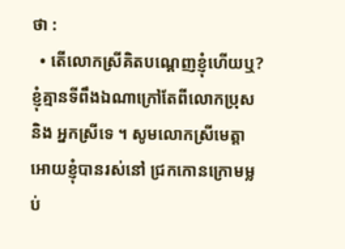ថា :
  • តើលោកស្រីគិតបណ្តេញខ្ញុំហើយឬ?  ខ្ញុំគ្មានទីពឹងឯណាក្រៅតែពីលោកប្រុស និង អ្នកស្រីទេ ។ សូមលោកស្រីមេត្តាអោយខ្ញុំបានរស់នៅ ជ្រកកោនក្រោមម្លប់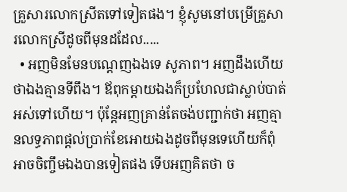គ្រួសារលោកស្រីតទៅទៀតផង។ ខ្ញុំសូមនៅបម្រើគ្រួសារលោកស្រីដូចពីមុនដដែល.....
  • អញមិនមែនបណ្តេញឯងទេ សូភាព។ អញដឹងហើយថាឯងគ្មានទីពឹង។ ឪពុកម្តាយឯងក៏ប្រហែលជាស្លាប់បាត់អស់ទៅហើយ។ ប៉ុន្តែអញគ្រាន់តែចង់បញ្ជាក់ថា អញគ្មានលទ្ធភាពផ្តល់ប្រាក់ខែអោយឯងដូចពីមុនទេហើយក៏ពុំអាចចិញ្ចឹមឯងបានទៀតផង ទើបអញគិតថា ច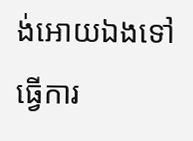ង់អោយឯងទៅធ្វើការ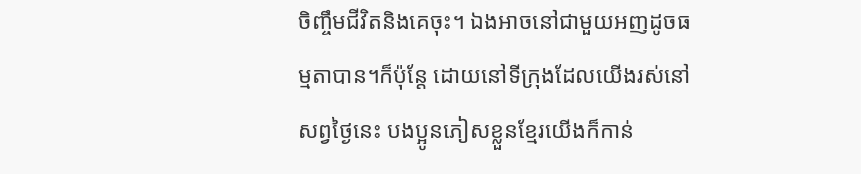ចិញ្ចឹមជីវិតនិងគេចុះ។ ឯងអាចនៅជាមួយអញដូចធម្មតាបាន។ក៏ប៉ុន្តែ ដោយនៅទីក្រុងដែលយើងរស់នៅសព្វថ្ងៃនេះ បងប្អូនភៀសខ្លួនខ្មែរយើងក៏កាន់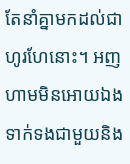តែនាំគ្នាមកដល់ជាហូរហែនោះ។ អញហាមមិនអោយឯងទាក់ទងជាមួយនិង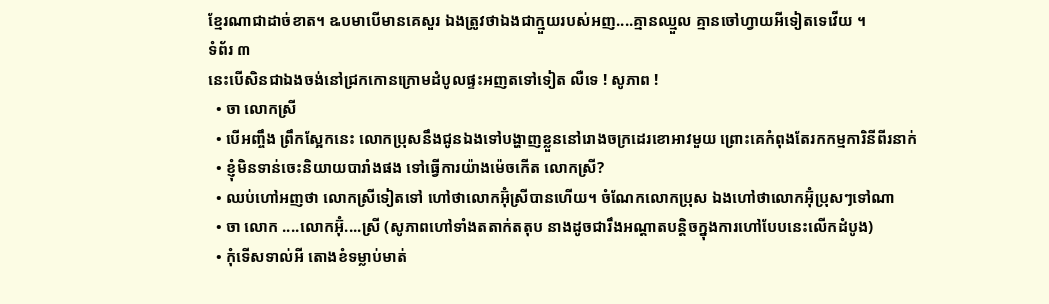ខ្មែរណាជាដាច់ខាត។ ឩបមាបើមានគេសួរ ឯងត្រូវថាឯងជាក្មួយរបស់អញ....គ្មានឈ្មួល គ្មានចៅហ្វាយអីទៀតទេវើយ ។
ទំព័រ ៣
នេះបើសិនជាឯងចង់នៅជ្រកកោនក្រោមដំបូលផ្ទះអញតទៅទៀត លឺទេ ! សូភាព !
  • ចា លោកស្រី
  • បើអញ្ចឹង ព្រឹកស្អែកនេះ លោកប្រុសនឹងជូនឯងទៅបង្ហាញខ្លួននៅរោងចក្រដេរខោអាវមួយ ព្រោះគេកំពុងតែរកកម្មការិនីពីរនាក់
  • ខ្ញុំមិនទាន់ចេះនិយាយបារាំងផង ទៅធ្វើការយ៉ាងម៉េចកើត លោកស្រី?
  • ឈប់ហៅអញថា លោកស្រីទៀតទៅ ហៅថាលោកអ៊ុំស្រីបានហើយ។ ចំណែកលោកប្រុស ឯងហៅថាលោកអ៊ុំប្រុសៗទៅណា
  • ចា លោក ....លោកអ៊ុំ....ស្រី (សូភាពហៅទាំងតតាក់តតុប នាងដូចជារឹងអណ្តាតបន្តិចក្នុងការហៅបែបនេះលើកដំបូង)
  • កុំទើសទាល់អី តោងខំទម្លាប់មាត់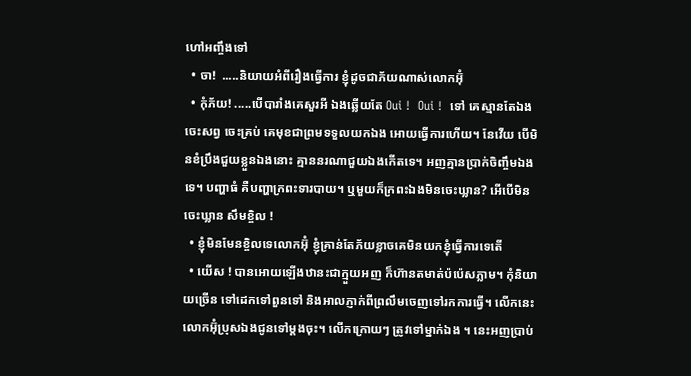ហៅអញ្ចឹងទៅ
  • ចា!  .....និយាយអំពីរឿងធ្វើការ ខ្ញុំដូចជាភ័យណាស់លោកអ៊ុំ
  • កុំភ័យ! .....បើបារាំងគេសួរអី ឯងឆ្លើយតែ Oui !  Oui !  ទៅ គេស្មានតែឯង ចេះសព្វ ចេះគ្រប់ គេមុខជាព្រមទទួលយកឯង អោយធ្វើការហើយ។ នែវើយ បើមិនខំប្រឹងជួយខ្លួនឯងនោះ គ្មាននរណាជួយឯងកើតទេ។ អញគ្មានប្រាក់ចិញ្ចឹមឯងទេ។ បញ្ហាធំ គឺបញ្ហាក្រពះទារបាយ។ ឬមួយក៏ក្រពះឯងមិនចេះឃ្លាន? អើបើមិនចេះឃ្លាន សឹមខ្ចិល !
  • ខ្ញុំមិនមែនខ្ចិលទេលោកអ៊ុំ ខ្ញុំគ្រាន់តែភ័យខ្លាចគេមិនយកខ្ញុំធ្វើការទេតើ
  • យើស ! បានអោយឡើងឋានះជាក្មួយអញ ក៏ហ៊ានតមាត់ប៉ប៉េសភ្លាម។ កុំនិយាយច្រើន ទៅដេកទៅពួនទៅ និងអាលភ្ញាក់ពីព្រលឹមចេញទៅរកការធ្វើ។ លើកនេះ លោកអ៊ុំប្រុសឯងជូនទៅម្តងចុះ។ លើកក្រោយៗ ត្រូវទៅម្នាក់ឯង ។ នេះអញប្រាប់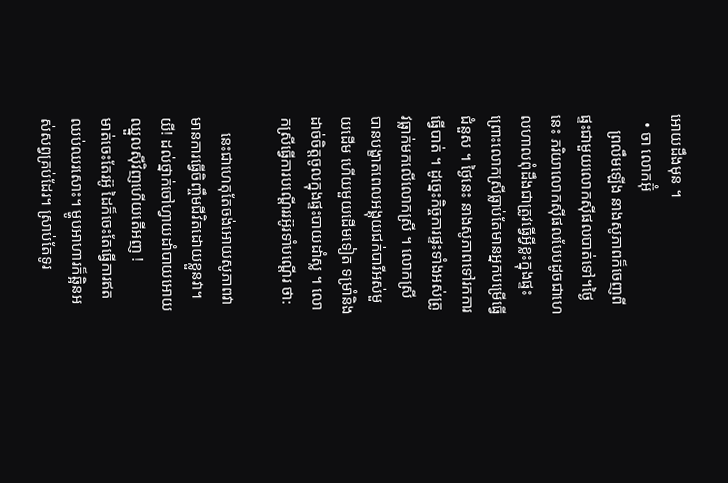អោយដឹងមុន ។
  • ចា លោកអ៊ុំ
    ព្រលឹមឡើង នាងសូភាពក៏ចេញពីផ្ទះជាមួយលោកស៊ីផលបាត់ទៅ។ថ្ងៃនេះ ភរិយាលោកស៊ីផលបែបដូចជាហេលហាលពុំដឹងជាត្រូវធ្វើអ្វីខ្លះក្នុងផ្ទះ ព្រោះលោកស្រីធ្លាប់តែមានអ្នកបម្រើធ្វើជំនួស ។ ថ្ងៃនេះ នាងសូភាពទៅរកការធ្វើបាត់ ។ ដូច្នេះកិច្ចការផ្ទះទាំងអស់ត្រូវធ្លាក់មកលើលោកស្រី ។ លោកស្រី បានបង្ខាតពេលអង្គុយជក់បារីអស់មួយដើម ហើយមួយដើមទៀត ទម្រាំនិងដាច់ចិត្តចូលក្នុងផ្ទះបាយដាំស្ល ។ លោកស្រីធ្វើការបណ្តើររអ៊ូរទាំបណ្តើរ ថា:

    នេះជាហេតុតែចង់អោយសូភាពវាមានការធ្វើចិញ្ចឹមជីវិតដោយខ្លួនវា។ យី! ដល់ថ្នាក់ចៅហ្វាយដាំបាយអោយឈ្នួលស៊ីវិញហើយតើអញ !
មាត់ចេះតែរអ៊ូ ដៃក៏ចេះតែធ្វើការឥតឈប់ឈរសោះ។ ម្ហូបអាហារក៏ឆ្អិនអស់សព្វគ្រប់ដែរ។ ស្រាប់តែទូរ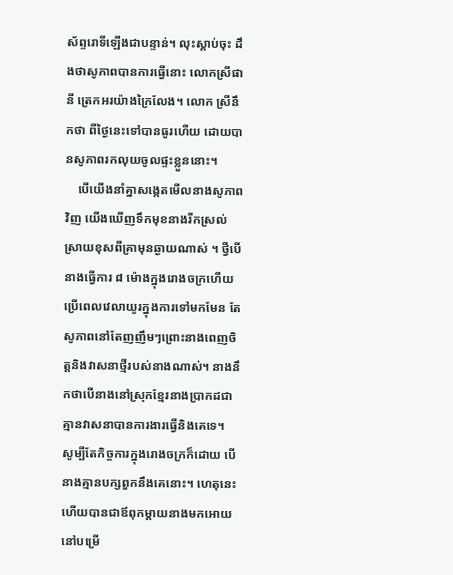ស័ព្ទរោទីឡើងជាបន្ទាន់។ លុះស្តាប់ចុះ ដឹងថាសូភាពបានការធ្វើនោះ លោកស្រីផានី ត្រេកអរយ៉ាងក្រៃលែង។ លោក ស្រីនឹកថា ពីថ្ងៃនេះទៅបានធូរហើយ ដោយបានសូភាពរកលុយចូលផ្ទះខ្លួននោះ។
    បើយើងនាំគ្នាសង្កេតមើលនាងសូភាពវិញ យើងឃើញទឹកមុខនាងរីកស្រល់ស្រាយខុសពីគ្រាមុនឆ្ងាយណាស់ ។ ថ្វីបើនាងធ្វើការ ៨ ម៉ោងក្នុងរោងចក្រហើយប្រើពេលវេលាយូរក្នុងការទៅមកមែន តែសូភាពនៅតែញញឹមៗព្រោះនាងពេញចិត្តនិងវាសនាថ្មីរបស់នាងណាស់។ នាងនឹកថាបើនាងនៅស្រុកខ្មែរនាងប្រាកដជាគ្មានវាសនាបានការងារធ្វើនិងគេទេ។
សូម្បីតែកិច្ចការក្នុងរោងចក្រក៏ដោយ បើនាងគ្មានបក្សពួកនឹងគេនោះ។ ហេតុនេះហើយបានជាឪពុកម្តាយនាងមកអោយនៅបម្រើ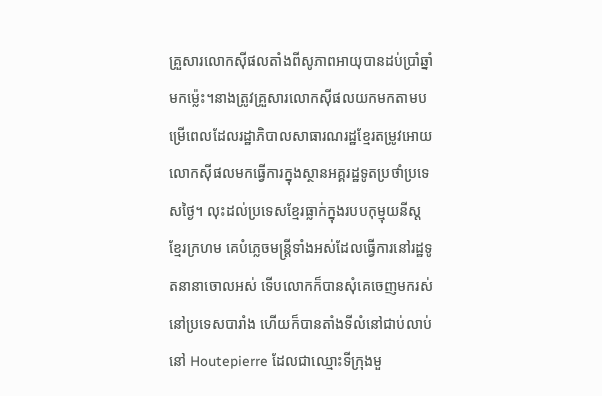គ្រួសារលោកស៊ីផលតាំងពីសូភាពអាយុបានដប់ប្រាំឆ្នាំមកម្ល៉េះ។នាងត្រូវគ្រួសារលោកស៊ីផលយកមកតាមបម្រើពេលដែលរដ្ឋាភិបាលសាធារណរដ្ឋខ្មែរតម្រូវអោយលោកស៊ីផលមកធ្វើការក្នុងស្ថានអគ្គរដ្ឋទូតប្រថាំប្រទេសថ្ងៃ។ លុះដល់ប្រទេសខ្មែរធ្លាក់ក្នុងរបបកុម្មុយនីស្តខ្មែរក្រហម គេបំភ្លេចមន្ត្រីទាំងអស់ដែលធ្វើការនៅរដ្ឋទូតនានាចោលអស់ ទើបលោកក៏បានសុំគេចេញមករស់នៅប្រទេសបារាំង ហើយក៏បានតាំងទីលំនៅជាប់លាប់នៅ Houtepierre ដែលជាឈ្មោះទីក្រុងមួ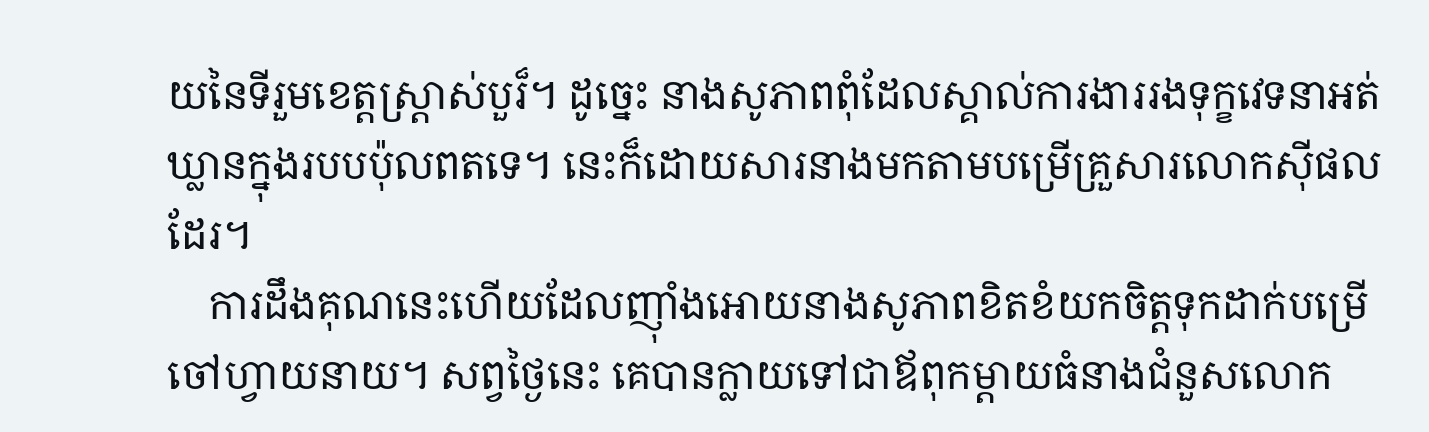យនៃទីរួមខេត្តស្រ្តាស់បួរ៏។ ដូច្នេះ នាងសូភាពពុំដែលស្គាល់ការងាររងទុក្ខវេទនាអត់ឃ្លានក្នុងរបបប៉ុលពតទេ។ នេះក៏ដោយសារនាងមកតាមបម្រើគ្រួសារលោកស៊ីផលដែរ។
    ការដឹងគុណនេះហើយដែលញុាំងអោយនាងសូភាពខិតខំយកចិត្តទុកដាក់បម្រើចៅហ្វាយនាយ។ សព្វថ្ងៃនេះ គេបានក្លាយទៅជាឪពុកម្តាយធំនាងជំនួសលោក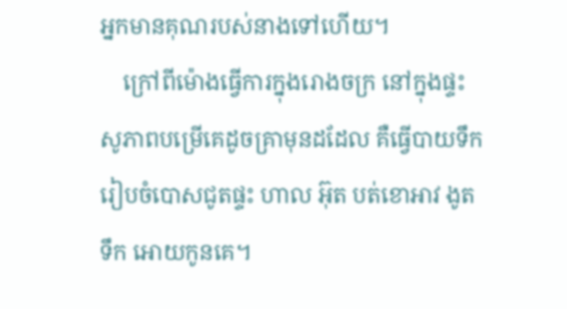អ្នកមានគុណរបស់នាងទៅហើយ។
    ក្រៅពីម៉ោងធ្វើការក្នុងរោងចក្រ នៅក្នុងផ្ទះសូភាពបម្រើគេដូចគ្រាមុនដដែល គឺធ្វើបាយទឹក រៀបចំបោសជូតផ្ទះ ហាល អ៊ុត បត់ខោអាវ ងូតទឹក អោយកូនគេ។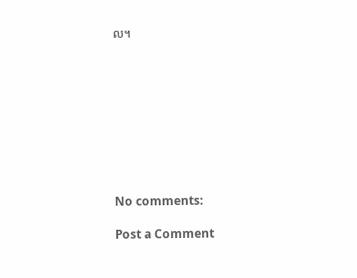ល។









No comments:

Post a Comment